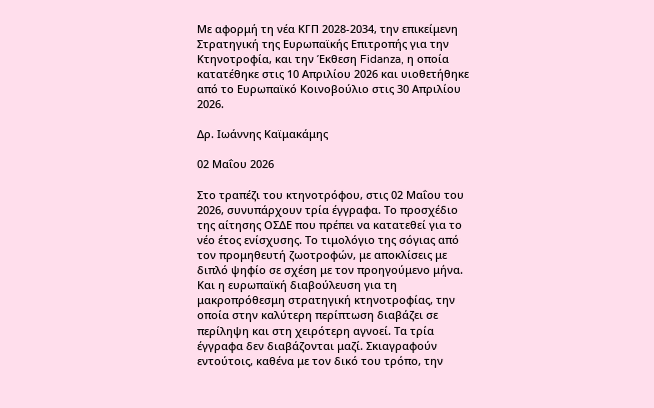Με αφορμή τη νέα ΚΓΠ 2028-2034, την επικείμενη Στρατηγική της Ευρωπαϊκής Επιτροπής για την Κτηνοτροφία, και την Έκθεση Fidanza, η οποία κατατέθηκε στις 10 Απριλίου 2026 και υιοθετήθηκε από το Ευρωπαϊκό Κοινοβούλιο στις 30 Απριλίου 2026.

Δρ. Ιωάννης Καϊμακάμης

02 Μαΐου 2026

Στο τραπέζι του κτηνοτρόφου, στις 02 Μαΐου του 2026, συνυπάρχουν τρία έγγραφα. Το προσχέδιο της αίτησης ΟΣΔΕ που πρέπει να κατατεθεί για το νέο έτος ενίσχυσης. Το τιμολόγιο της σόγιας από τον προμηθευτή ζωοτροφών, με αποκλίσεις με διπλό ψηφίο σε σχέση με τον προηγούμενο μήνα. Και η ευρωπαϊκή διαβούλευση για τη μακροπρόθεσμη στρατηγική κτηνοτροφίας, την οποία στην καλύτερη περίπτωση διαβάζει σε περίληψη και στη χειρότερη αγνοεί. Τα τρία έγγραφα δεν διαβάζονται μαζί. Σκιαγραφούν εντούτοις, καθένα με τον δικό του τρόπο, την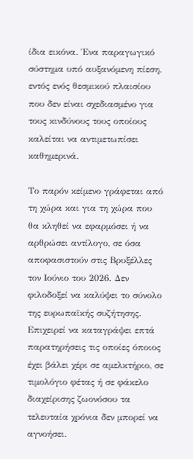ίδια εικόνα. Ένα παραγωγικό σύστημα υπό αυξανόμενη πίεση, εντός ενός θεσμικού πλαισίου που δεν είναι σχεδιασμένο για τους κινδύνους τους οποίους καλείται να αντιμετωπίσει καθημερινά.

Το παρόν κείμενο γράφεται από τη χώρα και για τη χώρα που θα κληθεί να εφαρμόσει ή να αρθρώσει αντίλογο, σε όσα αποφασιστούν στις Βρυξέλλες τον Ιούνιο του 2026. Δεν φιλοδοξεί να καλύψει το σύνολο της ευρωπαϊκής συζήτησης. Επιχειρεί να καταγράψει επτά παρατηρήσεις τις οποίες όποιος έχει βάλει χέρι σε αμελκτήριο, σε τιμολόγιο φέτας ή σε φάκελο διαχείρισης ζωονόσου τα τελευταία χρόνια δεν μπορεί να αγνοήσει.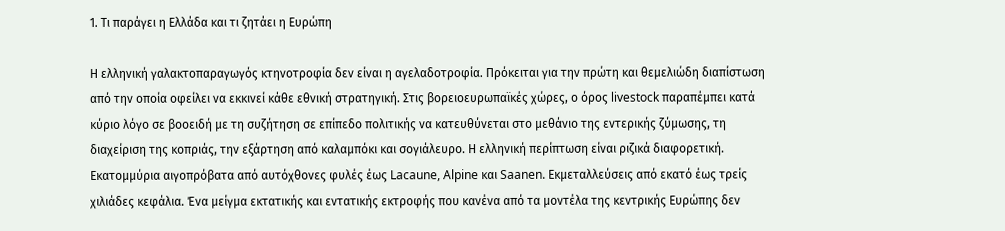1. Τι παράγει η Ελλάδα και τι ζητάει η Ευρώπη

Η ελληνική γαλακτοπαραγωγός κτηνοτροφία δεν είναι η αγελαδοτροφία. Πρόκειται για την πρώτη και θεμελιώδη διαπίστωση από την οποία οφείλει να εκκινεί κάθε εθνική στρατηγική. Στις βορειοευρωπαϊκές χώρες, ο όρος livestock παραπέμπει κατά κύριο λόγο σε βοοειδή με τη συζήτηση σε επίπεδο πολιτικής να κατευθύνεται στο μεθάνιο της εντερικής ζύμωσης, τη διαχείριση της κοπριάς, την εξάρτηση από καλαμπόκι και σογιάλευρο. Η ελληνική περίπτωση είναι ριζικά διαφορετική. Εκατομμύρια αιγοπρόβατα από αυτόχθονες φυλές έως Lacaune, Alpine και Saanen. Εκμεταλλεύσεις από εκατό έως τρείς χιλιάδες κεφάλια. Ένα μείγμα εκτατικής και εντατικής εκτροφής που κανένα από τα μοντέλα της κεντρικής Ευρώπης δεν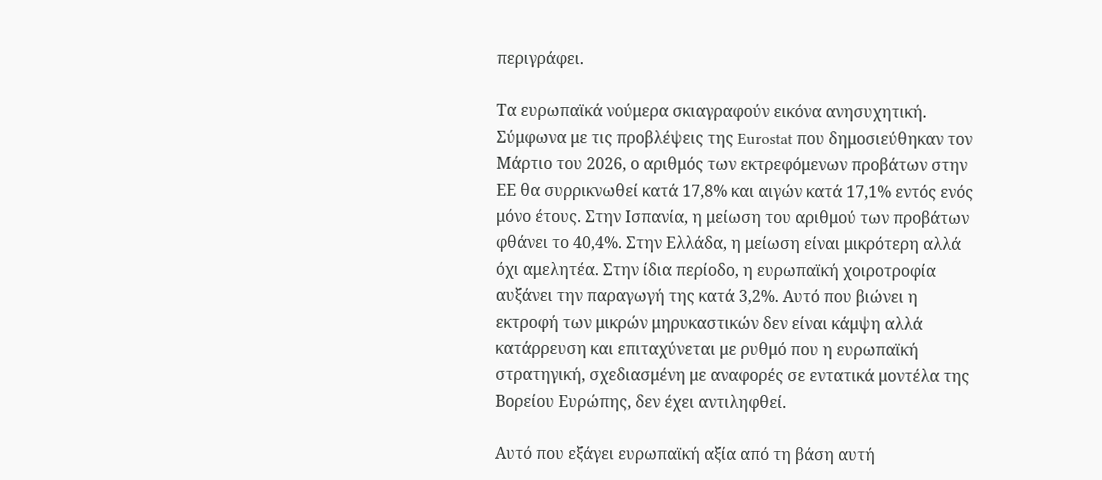περιγράφει.

Τα ευρωπαϊκά νούμερα σκιαγραφούν εικόνα ανησυχητική. Σύμφωνα με τις προβλέψεις της Eurostat που δημοσιεύθηκαν τον Μάρτιο του 2026, ο αριθμός των εκτρεφόμενων προβάτων στην ΕΕ θα συρρικνωθεί κατά 17,8% και αιγών κατά 17,1% εντός ενός μόνο έτους. Στην Ισπανία, η μείωση του αριθμού των προβάτων φθάνει το 40,4%. Στην Ελλάδα, η μείωση είναι μικρότερη αλλά όχι αμελητέα. Στην ίδια περίοδο, η ευρωπαϊκή χοιροτροφία αυξάνει την παραγωγή της κατά 3,2%. Αυτό που βιώνει η εκτροφή των μικρών μηρυκαστικών δεν είναι κάμψη αλλά κατάρρευση και επιταχύνεται με ρυθμό που η ευρωπαϊκή στρατηγική, σχεδιασμένη με αναφορές σε εντατικά μοντέλα της Βορείου Ευρώπης, δεν έχει αντιληφθεί.

Αυτό που εξάγει ευρωπαϊκή αξία από τη βάση αυτή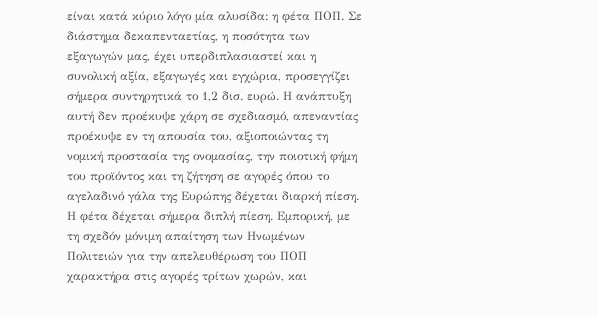είναι κατά κύριο λόγο μία αλυσίδα: η φέτα ΠΟΠ. Σε διάστημα δεκαπενταετίας, η ποσότητα των εξαγωγών μας, έχει υπερδιπλασιαστεί και η συνολική αξία, εξαγωγές και εγχώρια, προσεγγίζει σήμερα συντηρητικά το 1,2 δισ. ευρώ. Η ανάπτυξη αυτή δεν προέκυψε χάρη σε σχεδιασμό, απεναντίας προέκυψε εν τη απουσία του, αξιοποιώντας τη νομική προστασία της ονομασίας, την ποιοτική φήμη του προϊόντος και τη ζήτηση σε αγορές όπου το αγελαδινό γάλα της Ευρώπης δέχεται διαρκή πίεση. Η φέτα δέχεται σήμερα διπλή πίεση. Εμπορική, με τη σχεδόν μόνιμη απαίτηση των Ηνωμένων Πολιτειών για την απελευθέρωση του ΠΟΠ χαρακτήρα στις αγορές τρίτων χωρών, και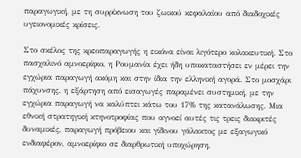παραγωγική, με τη συρρίκνωση του ζωικού κεφαλαίου από διαδοχικές υγειονομικές κρίσεις.

Στο σκέλος της κρεοπαραγωγής η εικόνα είναι λιγότερο κολακευτική. Στο πασχαλινό αμνοερίφιο, η Ρουμανία έχει ήδη υποκαταστήσει εν μέρει την εγχώρια παραγωγή ακόμη και στην ίδια την ελληνική αγορά. Στο μοσχάρι πάχυνσης, η εξάρτηση από εισαγωγές παραμένει συστημική, με την εγχώρια παραγωγή να καλύπτει κάτω του 17% της κατανάλωσης. Μια εθνική στρατηγική κτηνοτροφίας που αγνοεί αυτές τις τρεις διακριτές δυναμικές, παραγωγή πρόβειου και γίδινου γάλακτος με εξαγωγικό ενδιαφέρον, αμνοερίφιο σε διαρθρωτική υποχώρηση,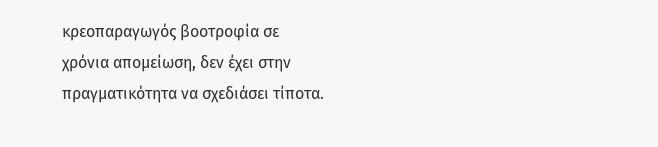κρεοπαραγωγός βοοτροφία σε χρόνια απομείωση, δεν έχει στην πραγματικότητα να σχεδιάσει τίποτα.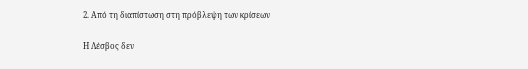2. Από τη διαπίστωση στη πρόβλεψη των κρίσεων

Η Λέσβος δεν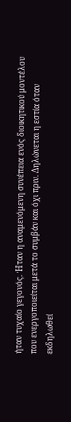ήταν τυχαίο γεγονός. Ήταν η αναμενόμενη συνέπεια ενός διοικητικού μοντέλου που ενεργοποιείται μετά το συμβάν και όχι πριν. Δηλώνεται η εστία όταν εκδηλωθεί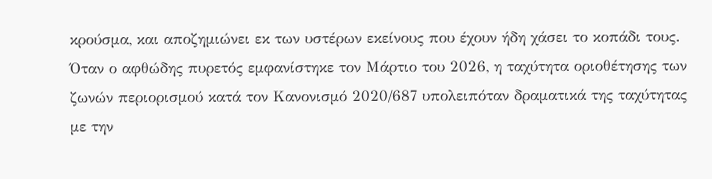κρούσμα, και αποζημιώνει εκ των υστέρων εκείνους που έχουν ήδη χάσει το κοπάδι τους. Όταν ο αφθώδης πυρετός εμφανίστηκε τον Μάρτιο του 2026, η ταχύτητα οριοθέτησης των ζωνών περιορισμού κατά τον Κανονισμό 2020/687 υπολειπόταν δραματικά της ταχύτητας με την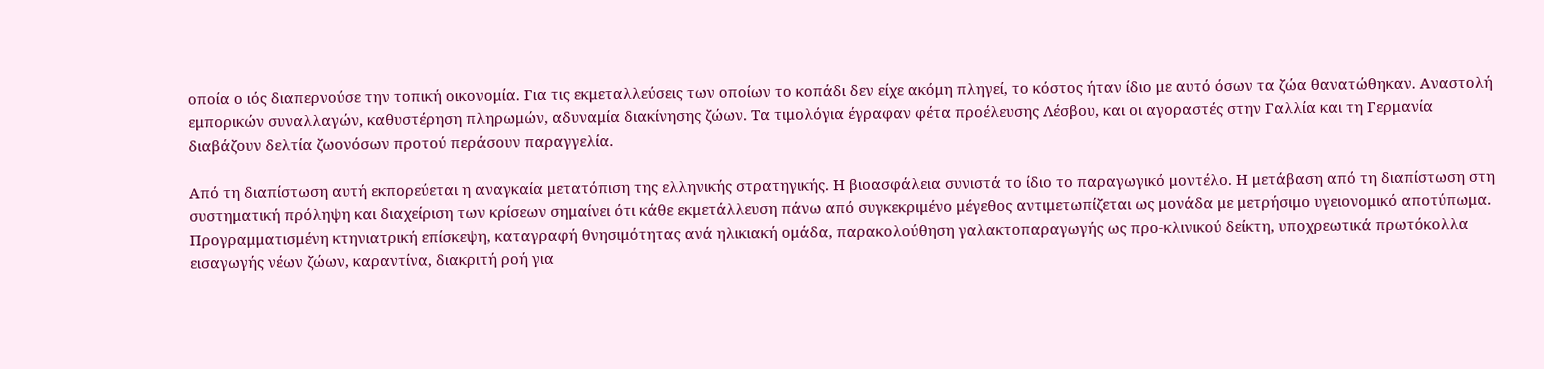οποία ο ιός διαπερνούσε την τοπική οικονομία. Για τις εκμεταλλεύσεις των οποίων το κοπάδι δεν είχε ακόμη πληγεί, το κόστος ήταν ίδιο με αυτό όσων τα ζώα θανατώθηκαν. Αναστολή εμπορικών συναλλαγών, καθυστέρηση πληρωμών, αδυναμία διακίνησης ζώων. Τα τιμολόγια έγραφαν φέτα προέλευσης Λέσβου, και οι αγοραστές στην Γαλλία και τη Γερμανία διαβάζουν δελτία ζωονόσων προτού περάσουν παραγγελία.

Από τη διαπίστωση αυτή εκπορεύεται η αναγκαία μετατόπιση της ελληνικής στρατηγικής. Η βιοασφάλεια συνιστά το ίδιο το παραγωγικό μοντέλο. Η μετάβαση από τη διαπίστωση στη συστηματική πρόληψη και διαχείριση των κρίσεων σημαίνει ότι κάθε εκμετάλλευση πάνω από συγκεκριμένο μέγεθος αντιμετωπίζεται ως μονάδα με μετρήσιμο υγειονομικό αποτύπωμα. Προγραμματισμένη κτηνιατρική επίσκεψη, καταγραφή θνησιμότητας ανά ηλικιακή ομάδα, παρακολούθηση γαλακτοπαραγωγής ως προ-κλινικού δείκτη, υποχρεωτικά πρωτόκολλα εισαγωγής νέων ζώων, καραντίνα, διακριτή ροή για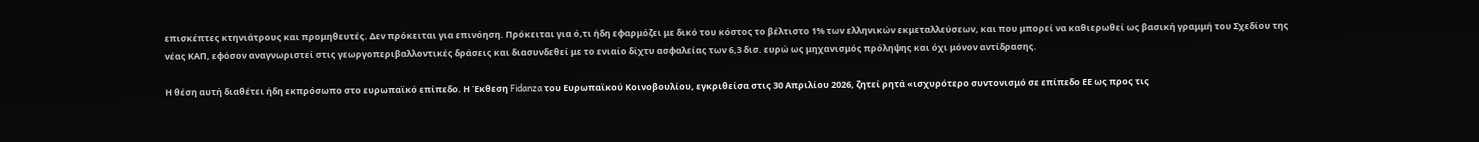επισκέπτες κτηνιάτρους και προμηθευτές. Δεν πρόκειται για επινόηση. Πρόκειται για ό,τι ήδη εφαρμόζει με δικό του κόστος το βέλτιστο 1% των ελληνικών εκμεταλλεύσεων, και που μπορεί να καθιερωθεί ως βασική γραμμή του Σχεδίου της νέας ΚΑΠ, εφόσον αναγνωριστεί στις γεωργοπεριβαλλοντικές δράσεις και διασυνδεθεί με το ενιαίο δίχτυ ασφαλείας των 6,3 δισ. ευρώ ως μηχανισμός πρόληψης και όχι μόνον αντίδρασης.

Η θέση αυτή διαθέτει ήδη εκπρόσωπο στο ευρωπαϊκό επίπεδο. Η Έκθεση Fidanza του Ευρωπαϊκού Κοινοβουλίου, εγκριθείσα στις 30 Απριλίου 2026, ζητεί ρητά «ισχυρότερο συντονισμό σε επίπεδο ΕΕ ως προς τις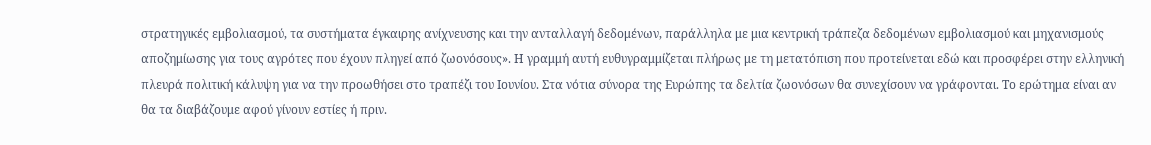στρατηγικές εμβολιασμού, τα συστήματα έγκαιρης ανίχνευσης και την ανταλλαγή δεδομένων, παράλληλα με μια κεντρική τράπεζα δεδομένων εμβολιασμού και μηχανισμούς αποζημίωσης για τους αγρότες που έχουν πληγεί από ζωονόσους». Η γραμμή αυτή ευθυγραμμίζεται πλήρως με τη μετατόπιση που προτείνεται εδώ και προσφέρει στην ελληνική πλευρά πολιτική κάλυψη για να την προωθήσει στο τραπέζι του Ιουνίου. Στα νότια σύνορα της Ευρώπης τα δελτία ζωονόσων θα συνεχίσουν να γράφονται. Το ερώτημα είναι αν θα τα διαβάζουμε αφού γίνουν εστίες ή πριν.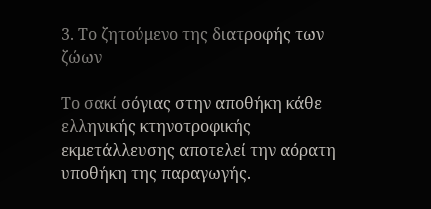3. Το ζητούμενο της διατροφής των ζώων

Το σακί σόγιας στην αποθήκη κάθε ελληνικής κτηνοτροφικής εκμετάλλευσης αποτελεί την αόρατη υποθήκη της παραγωγής.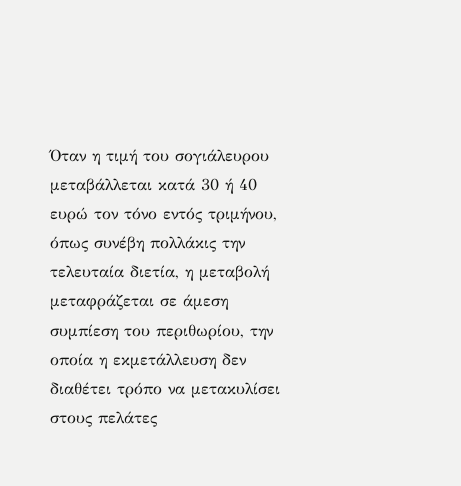Όταν η τιμή του σογιάλευρου μεταβάλλεται κατά 30 ή 40 ευρώ τον τόνο εντός τριμήνου, όπως συνέβη πολλάκις την τελευταία διετία, η μεταβολή μεταφράζεται σε άμεση συμπίεση του περιθωρίου, την οποία η εκμετάλλευση δεν διαθέτει τρόπο να μετακυλίσει στους πελάτες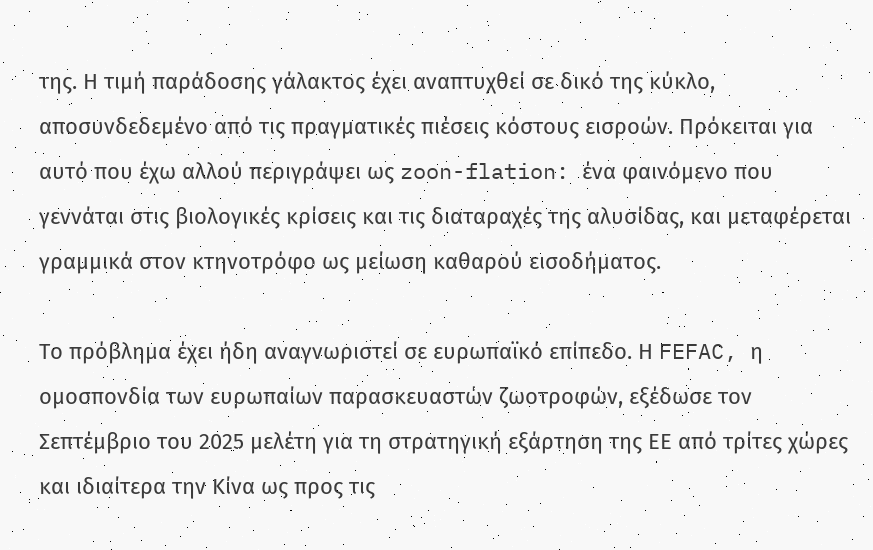της. Η τιμή παράδοσης γάλακτος έχει αναπτυχθεί σε δικό της κύκλο, αποσυνδεδεμένο από τις πραγματικές πιέσεις κόστους εισροών. Πρόκειται για αυτό που έχω αλλού περιγράψει ως zoon-flation: ένα φαινόμενο που γεννάται στις βιολογικές κρίσεις και τις διαταραχές της αλυσίδας, και μεταφέρεται γραμμικά στον κτηνοτρόφο ως μείωση καθαρού εισοδήματος.

Το πρόβλημα έχει ήδη αναγνωριστεί σε ευρωπαϊκό επίπεδο. Η FEFAC, η ομοσπονδία των ευρωπαίων παρασκευαστών ζωοτροφών, εξέδωσε τον Σεπτέμβριο του 2025 μελέτη για τη στρατηγική εξάρτηση της ΕΕ από τρίτες χώρες και ιδιαίτερα την Κίνα ως προς τις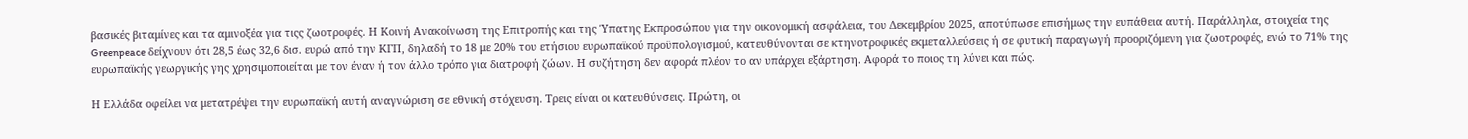βασικές βιταμίνες και τα αμινοξέα για τιςς ζωοτροφές. Η Κοινή Ανακοίνωση της Επιτροπής και της Ύπατης Εκπροσώπου για την οικονομική ασφάλεια, του Δεκεμβρίου 2025, αποτύπωσε επισήμως την ευπάθεια αυτή. Παράλληλα, στοιχεία της Greenpeace δείχνουν ότι 28,5 έως 32,6 δισ. ευρώ από την ΚΓΠ, δηλαδή το 18 με 20% του ετήσιου ευρωπαϊκού προϋπολογισμού, κατευθύνονται σε κτηνοτροφικές εκμεταλλεύσεις ή σε φυτική παραγωγή προοριζόμενη για ζωοτροφές, ενώ το 71% της ευρωπαϊκής γεωργικής γης χρησιμοποιείται με τον έναν ή τον άλλο τρόπο για διατροφή ζώων. Η συζήτηση δεν αφορά πλέον το αν υπάρχει εξάρτηση. Αφορά το ποιος τη λύνει και πώς.

Η Ελλάδα οφείλει να μετατρέψει την ευρωπαϊκή αυτή αναγνώριση σε εθνική στόχευση. Τρεις είναι οι κατευθύνσεις. Πρώτη, οι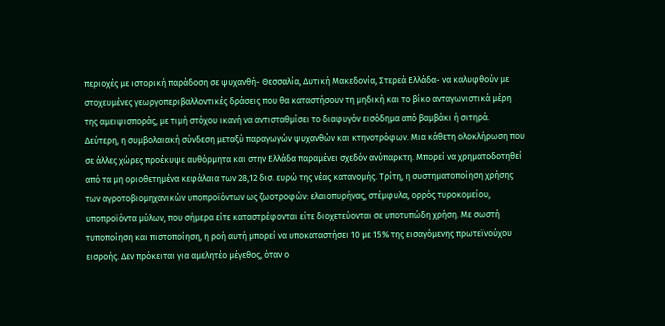περιοχές με ιστορική παράδοση σε ψυχανθή- Θεσσαλία, Δυτική Μακεδονία, Στερεά Ελλάδα- να καλυφθούν με στοχευμένες γεωργοπεριβαλλοντικές δράσεις που θα καταστήσουν τη μηδική και το βίκο ανταγωνιστικά μέρη της αμειψισποράς, με τιμή στόχου ικανή να αντισταθμίσει το διαφυγόν εισόδημα από βαμβάκι ή σιτηρά. Δεύτερη, η συμβολαιακή σύνδεση μεταξύ παραγωγών ψυχανθών και κτηνοτρόφων. Μια κάθετη ολοκλήρωση που σε άλλες χώρες προέκυψε αυθόρμητα και στην Ελλάδα παραμένει σχεδόν ανύπαρκτη. Μπορεί να χρηματοδοτηθεί από τα μη οριοθετημένα κεφάλαια των 28,12 δισ. ευρώ της νέας κατανομής. Τρίτη, η συστηματοποίηση χρήσης των αγροτοβιομηχανικών υποπροϊόντων ως ζωοτροφών: ελαιοπυρήνας, στέμφυλα, ορρός τυροκομείου, υποπροϊόντα μύλων, που σήμερα είτε καταστρέφονται είτε διοχετεύονται σε υποτυπώδη χρήση. Με σωστή τυποποίηση και πιστοποίηση, η ροή αυτή μπορεί να υποκαταστήσει 10 με 15% της εισαγόμενης πρωτεϊνούχου εισροής. Δεν πρόκειται για αμελητέο μέγεθος, όταν ο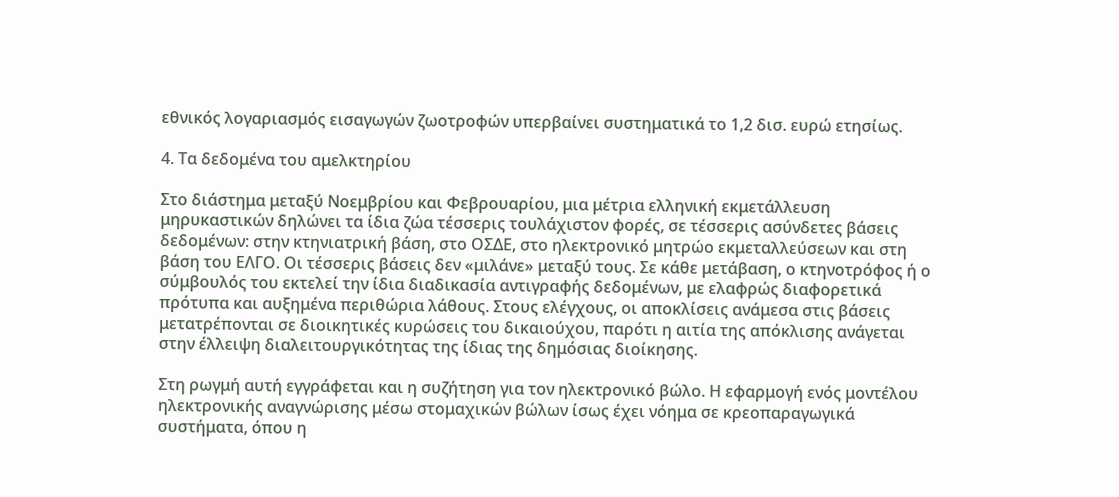εθνικός λογαριασμός εισαγωγών ζωοτροφών υπερβαίνει συστηματικά το 1,2 δισ. ευρώ ετησίως.

4. Τα δεδομένα του αμελκτηρίου

Στο διάστημα μεταξύ Νοεμβρίου και Φεβρουαρίου, μια μέτρια ελληνική εκμετάλλευση μηρυκαστικών δηλώνει τα ίδια ζώα τέσσερις τουλάχιστον φορές, σε τέσσερις ασύνδετες βάσεις δεδομένων: στην κτηνιατρική βάση, στο ΟΣΔΕ, στο ηλεκτρονικό μητρώο εκμεταλλεύσεων και στη βάση του ΕΛΓΟ. Οι τέσσερις βάσεις δεν «μιλάνε» μεταξύ τους. Σε κάθε μετάβαση, ο κτηνοτρόφος ή ο σύμβουλός του εκτελεί την ίδια διαδικασία αντιγραφής δεδομένων, με ελαφρώς διαφορετικά πρότυπα και αυξημένα περιθώρια λάθους. Στους ελέγχους, οι αποκλίσεις ανάμεσα στις βάσεις μετατρέπονται σε διοικητικές κυρώσεις του δικαιούχου, παρότι η αιτία της απόκλισης ανάγεται στην έλλειψη διαλειτουργικότητας της ίδιας της δημόσιας διοίκησης.

Στη ρωγμή αυτή εγγράφεται και η συζήτηση για τον ηλεκτρονικό βώλο. Η εφαρμογή ενός μοντέλου ηλεκτρονικής αναγνώρισης μέσω στομαχικών βώλων ίσως έχει νόημα σε κρεοπαραγωγικά συστήματα, όπου η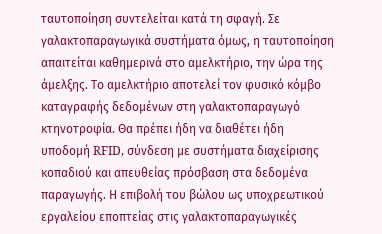ταυτοποίηση συντελείται κατά τη σφαγή. Σε γαλακτοπαραγωγικά συστήματα όμως, η ταυτοποίηση απαιτείται καθημερινά στο αμελκτήριο, την ώρα της άμελξης. Το αμελκτήριο αποτελεί τον φυσικό κόμβο καταγραφής δεδομένων στη γαλακτοπαραγωγό κτηνοτροφία. Θα πρέπει ήδη να διαθέτει ήδη υποδομή RFID, σύνδεση με συστήματα διαχείρισης κοπαδιού και απευθείας πρόσβαση στα δεδομένα παραγωγής. Η επιβολή του βώλου ως υποχρεωτικού εργαλείου εποπτείας στις γαλακτοπαραγωγικές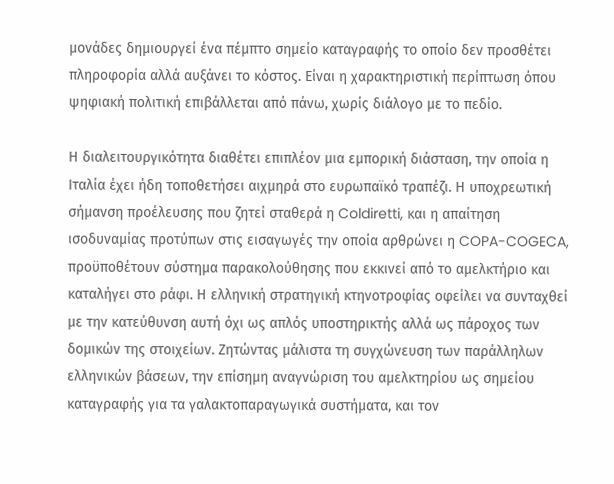μονάδες δημιουργεί ένα πέμπτο σημείο καταγραφής το οποίο δεν προσθέτει πληροφορία αλλά αυξάνει το κόστος. Είναι η χαρακτηριστική περίπτωση όπου ψηφιακή πολιτική επιβάλλεται από πάνω, χωρίς διάλογο με το πεδίο.

Η διαλειτουργικότητα διαθέτει επιπλέον μια εμπορική διάσταση, την οποία η Ιταλία έχει ήδη τοποθετήσει αιχμηρά στο ευρωπαϊκό τραπέζι. Η υποχρεωτική σήμανση προέλευσης που ζητεί σταθερά η Coldiretti, και η απαίτηση ισοδυναμίας προτύπων στις εισαγωγές την οποία αρθρώνει η COPA-COGECA, προϋποθέτουν σύστημα παρακολούθησης που εκκινεί από το αμελκτήριο και καταλήγει στο ράφι. Η ελληνική στρατηγική κτηνοτροφίας οφείλει να συνταχθεί με την κατεύθυνση αυτή όχι ως απλός υποστηρικτής αλλά ως πάροχος των δομικών της στοιχείων. Ζητώντας μάλιστα τη συγχώνευση των παράλληλων ελληνικών βάσεων, την επίσημη αναγνώριση του αμελκτηρίου ως σημείου καταγραφής για τα γαλακτοπαραγωγικά συστήματα, και τον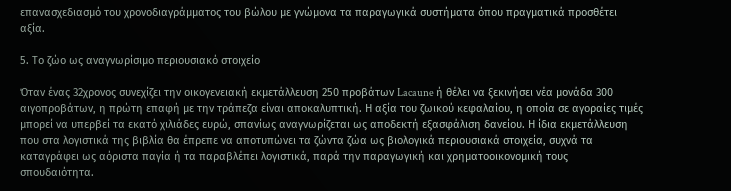επανασχεδιασμό του χρονοδιαγράμματος του βώλου με γνώμονα τα παραγωγικά συστήματα όπου πραγματικά προσθέτει αξία.

5. Το ζώο ως αναγνωρίσιμο περιουσιακό στοιχείο

Όταν ένας 32χρονος συνεχίζει την οικογενειακή εκμετάλλευση 250 προβάτων Lacaune ή θέλει να ξεκινήσει νέα μονάδα 300 αιγοπροβάτων, η πρώτη επαφή με την τράπεζα είναι αποκαλυπτική. Η αξία του ζωικού κεφαλαίου, η οποία σε αγοραίες τιμές μπορεί να υπερβεί τα εκατό χιλιάδες ευρώ, σπανίως αναγνωρίζεται ως αποδεκτή εξασφάλιση δανείου. Η ίδια εκμετάλλευση που στα λογιστικά της βιβλία θα έπρεπε να αποτυπώνει τα ζώντα ζώα ως βιολογικά περιουσιακά στοιχεία, συχνά τα καταγράφει ως αόριστα παγία ή τα παραβλέπει λογιστικά, παρά την παραγωγική και χρηματοοικονομική τους σπουδαιότητα.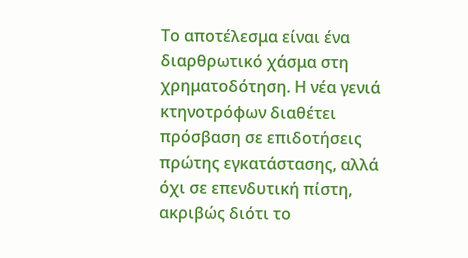Το αποτέλεσμα είναι ένα διαρθρωτικό χάσμα στη χρηματοδότηση. Η νέα γενιά κτηνοτρόφων διαθέτει πρόσβαση σε επιδοτήσεις πρώτης εγκατάστασης, αλλά όχι σε επενδυτική πίστη, ακριβώς διότι το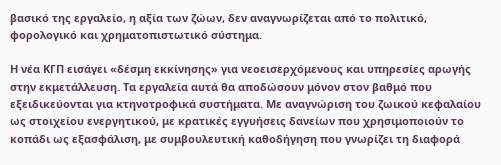βασικό της εργαλείο, η αξία των ζώων, δεν αναγνωρίζεται από το πολιτικό, φορολογικό και χρηματοπιστωτικό σύστημα.

Η νέα ΚΓΠ εισάγει «δέσμη εκκίνησης» για νεοεισερχόμενους και υπηρεσίες αρωγής στην εκμετάλλευση. Τα εργαλεία αυτά θα αποδώσουν μόνον στον βαθμό που εξειδικεύονται για κτηνοτροφικά συστήματα. Με αναγνώριση του ζωικού κεφαλαίου ως στοιχείου ενεργητικού, με κρατικές εγγυήσεις δανείων που χρησιμοποιούν το κοπάδι ως εξασφάλιση, με συμβουλευτική καθοδήγηση που γνωρίζει τη διαφορά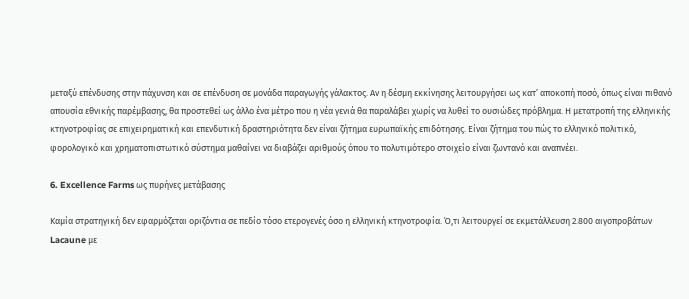μεταξύ επένδυσης στην πάχυνση και σε επένδυση σε μονάδα παραγωγής γάλακτος. Αν η δέσμη εκκίνησης λειτουργήσει ως κατ’ αποκοπή ποσό, όπως είναι πιθανό απουσία εθνικής παρέμβασης, θα προστεθεί ως άλλο ένα μέτρο που η νέα γενιά θα παραλάβει χωρίς να λυθεί το ουσιώδες πρόβλημα. Η μετατροπή της ελληνικής κτηνοτροφίας σε επιχειρηματική και επενδυτική δραστηριότητα δεν είναι ζήτημα ευρωπαϊκής επιδότησης. Είναι ζήτημα του πώς το ελληνικό πολιτικό, φορολογικό και χρηματοπιστωτικό σύστημα μαθαίνει να διαβάζει αριθμούς όπου το πολυτιμότερο στοιχείο είναι ζωντανό και αναπνέει.

6. Excellence Farms ως πυρήνες μετάβασης

Καμία στρατηγική δεν εφαρμόζεται οριζόντια σε πεδίο τόσο ετερογενές όσο η ελληνική κτηνοτροφία. Ό,τι λειτουργεί σε εκμετάλλευση 2.800 αιγοπροβάτων Lacaune με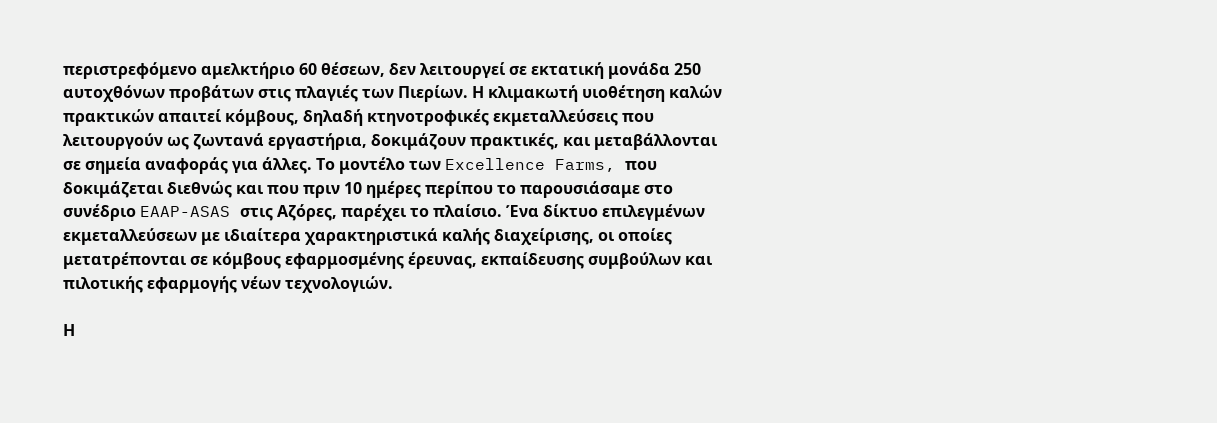περιστρεφόμενο αμελκτήριο 60 θέσεων, δεν λειτουργεί σε εκτατική μονάδα 250 αυτοχθόνων προβάτων στις πλαγιές των Πιερίων. Η κλιμακωτή υιοθέτηση καλών πρακτικών απαιτεί κόμβους, δηλαδή κτηνοτροφικές εκμεταλλεύσεις που λειτουργούν ως ζωντανά εργαστήρια, δοκιμάζουν πρακτικές, και μεταβάλλονται σε σημεία αναφοράς για άλλες. Το μοντέλο των Excellence Farms, που δοκιμάζεται διεθνώς και που πριν 10 ημέρες περίπου το παρουσιάσαμε στο συνέδριο EAAP-ASAS στις Αζόρες, παρέχει το πλαίσιο. Ένα δίκτυο επιλεγμένων εκμεταλλεύσεων με ιδιαίτερα χαρακτηριστικά καλής διαχείρισης, οι οποίες μετατρέπονται σε κόμβους εφαρμοσμένης έρευνας, εκπαίδευσης συμβούλων και πιλοτικής εφαρμογής νέων τεχνολογιών.

Η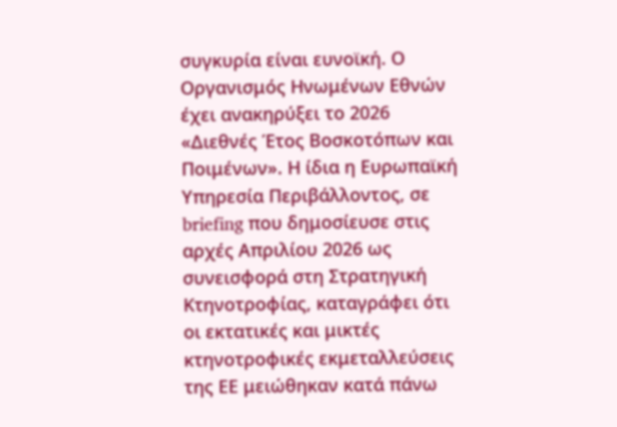συγκυρία είναι ευνοϊκή. Ο Οργανισμός Ηνωμένων Εθνών έχει ανακηρύξει το 2026 «Διεθνές Έτος Βοσκοτόπων και Ποιμένων». Η ίδια η Ευρωπαϊκή Υπηρεσία Περιβάλλοντος, σε briefing που δημοσίευσε στις αρχές Απριλίου 2026 ως συνεισφορά στη Στρατηγική Κτηνοτροφίας, καταγράφει ότι οι εκτατικές και μικτές κτηνοτροφικές εκμεταλλεύσεις της ΕΕ μειώθηκαν κατά πάνω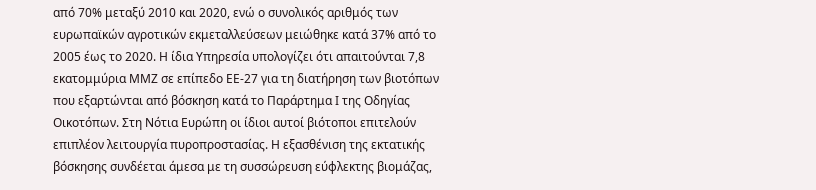από 70% μεταξύ 2010 και 2020, ενώ ο συνολικός αριθμός των ευρωπαϊκών αγροτικών εκμεταλλεύσεων μειώθηκε κατά 37% από το 2005 έως το 2020. Η ίδια Υπηρεσία υπολογίζει ότι απαιτούνται 7,8 εκατομμύρια ΜΜΖ σε επίπεδο ΕΕ-27 για τη διατήρηση των βιοτόπων που εξαρτώνται από βόσκηση κατά το Παράρτημα Ι της Οδηγίας Οικοτόπων. Στη Νότια Ευρώπη οι ίδιοι αυτοί βιότοποι επιτελούν επιπλέον λειτουργία πυροπροστασίας. Η εξασθένιση της εκτατικής βόσκησης συνδέεται άμεσα με τη συσσώρευση εύφλεκτης βιομάζας,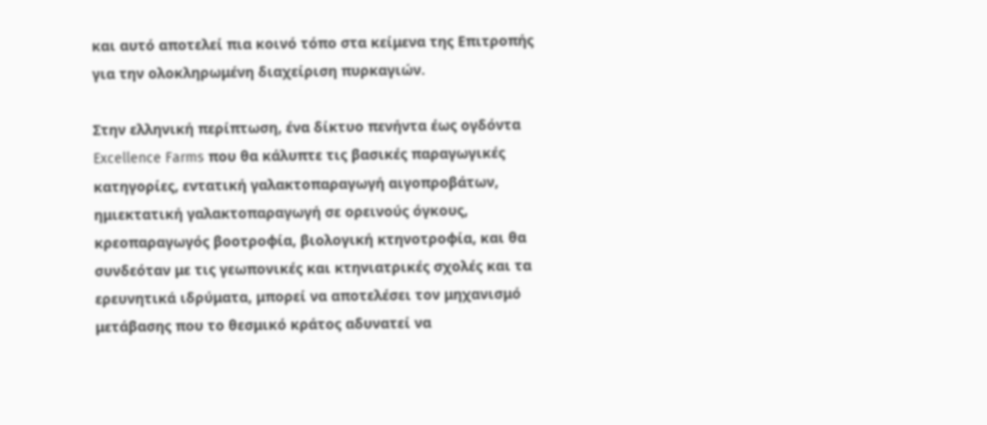και αυτό αποτελεί πια κοινό τόπο στα κείμενα της Επιτροπής για την ολοκληρωμένη διαχείριση πυρκαγιών.

Στην ελληνική περίπτωση, ένα δίκτυο πενήντα έως ογδόντα Excellence Farms που θα κάλυπτε τις βασικές παραγωγικές κατηγορίες, εντατική γαλακτοπαραγωγή αιγοπροβάτων, ημιεκτατική γαλακτοπαραγωγή σε ορεινούς όγκους, κρεοπαραγωγός βοοτροφία, βιολογική κτηνοτροφία, και θα συνδεόταν με τις γεωπονικές και κτηνιατρικές σχολές και τα ερευνητικά ιδρύματα, μπορεί να αποτελέσει τον μηχανισμό μετάβασης που το θεσμικό κράτος αδυνατεί να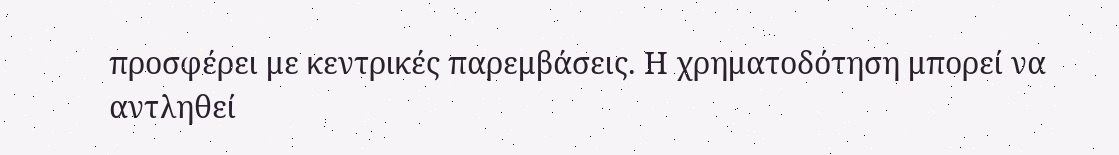προσφέρει με κεντρικές παρεμβάσεις. Η χρηματοδότηση μπορεί να αντληθεί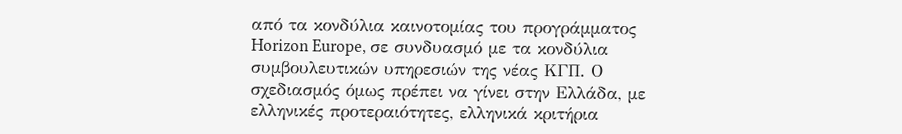από τα κονδύλια καινοτομίας του προγράμματος Horizon Europe, σε συνδυασμό με τα κονδύλια συμβουλευτικών υπηρεσιών της νέας ΚΓΠ. Ο σχεδιασμός όμως πρέπει να γίνει στην Ελλάδα, με ελληνικές προτεραιότητες, ελληνικά κριτήρια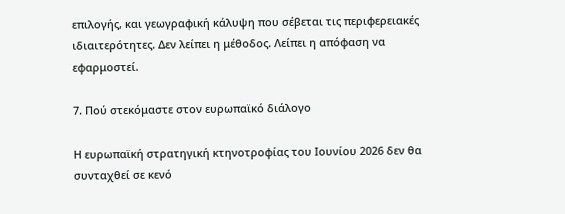επιλογής, και γεωγραφική κάλυψη που σέβεται τις περιφερειακές ιδιαιτερότητες. Δεν λείπει η μέθοδος. Λείπει η απόφαση να εφαρμοστεί.

7. Πού στεκόμαστε στον ευρωπαϊκό διάλογο

Η ευρωπαϊκή στρατηγική κτηνοτροφίας του Ιουνίου 2026 δεν θα συνταχθεί σε κενό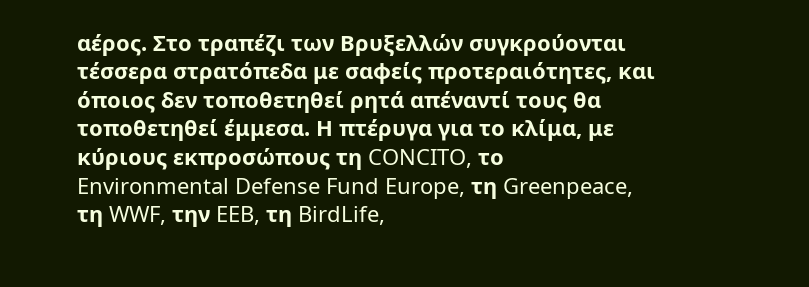αέρος. Στο τραπέζι των Βρυξελλών συγκρούονται τέσσερα στρατόπεδα με σαφείς προτεραιότητες, και όποιος δεν τοποθετηθεί ρητά απέναντί τους θα τοποθετηθεί έμμεσα. Η πτέρυγα για το κλίμα, με κύριους εκπροσώπους τη CONCITO, το Environmental Defense Fund Europe, τη Greenpeace, τη WWF, την EEB, τη BirdLife,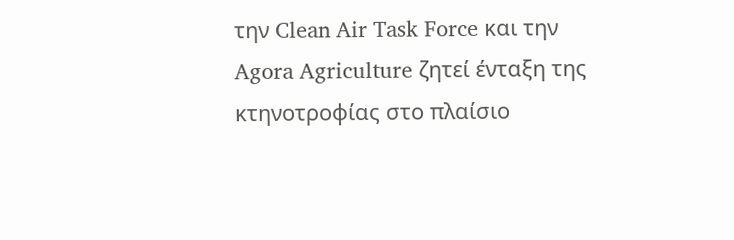την Clean Air Task Force και την Agora Agriculture ζητεί ένταξη της κτηνοτροφίας στο πλαίσιο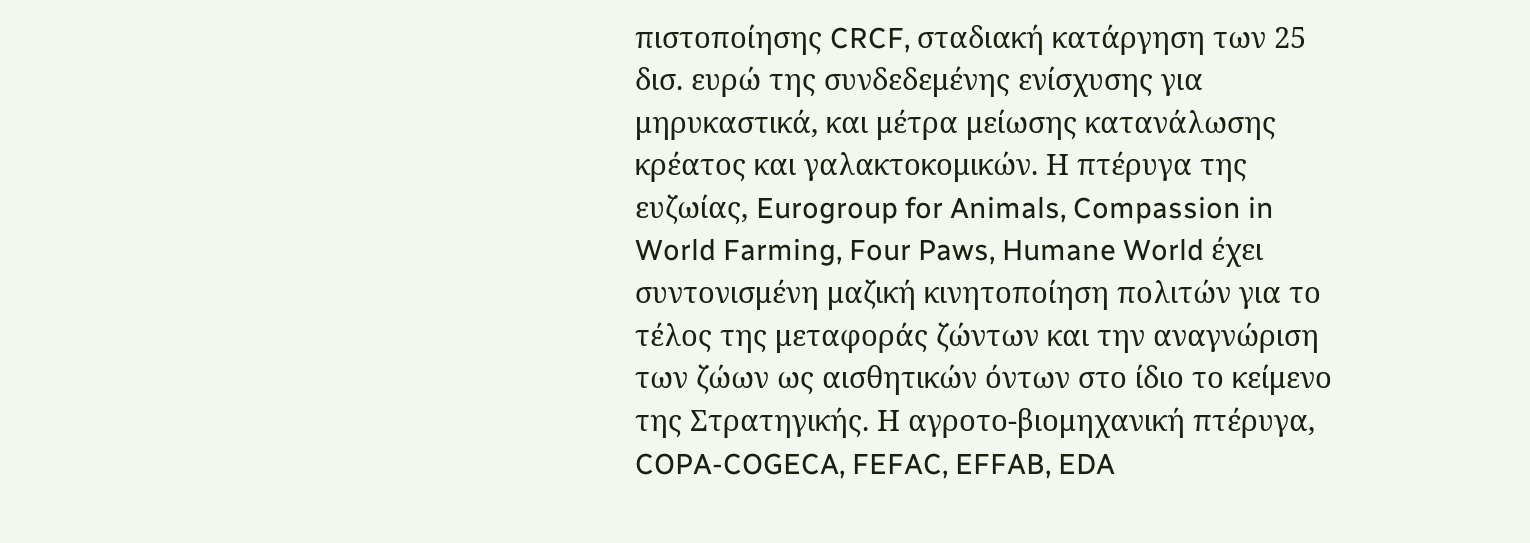πιστοποίησης CRCF, σταδιακή κατάργηση των 25 δισ. ευρώ της συνδεδεμένης ενίσχυσης για μηρυκαστικά, και μέτρα μείωσης κατανάλωσης κρέατος και γαλακτοκομικών. Η πτέρυγα της ευζωίας, Eurogroup for Animals, Compassion in World Farming, Four Paws, Humane World έχει συντονισμένη μαζική κινητοποίηση πολιτών για το τέλος της μεταφοράς ζώντων και την αναγνώριση των ζώων ως αισθητικών όντων στο ίδιο το κείμενο της Στρατηγικής. Η αγροτο-βιομηχανική πτέρυγα, COPA-COGECA, FEFAC, EFFAB, EDA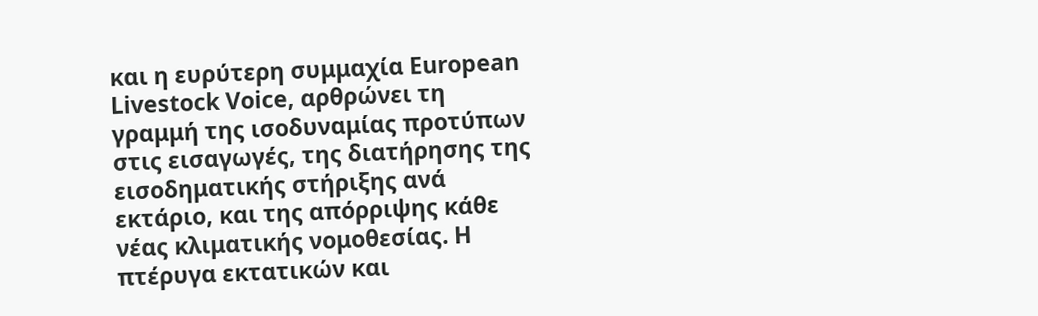και η ευρύτερη συμμαχία European Livestock Voice, αρθρώνει τη γραμμή της ισοδυναμίας προτύπων στις εισαγωγές, της διατήρησης της εισοδηματικής στήριξης ανά εκτάριο, και της απόρριψης κάθε νέας κλιματικής νομοθεσίας. Η πτέρυγα εκτατικών και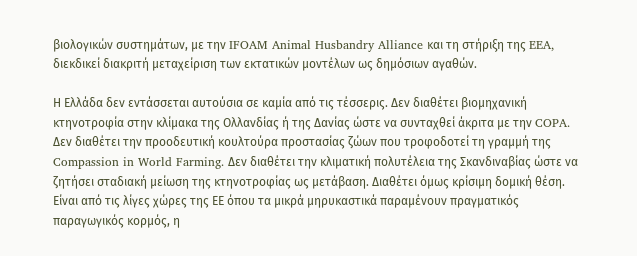βιολογικών συστημάτων, με την IFOAM Animal Husbandry Alliance και τη στήριξη της EEA, διεκδικεί διακριτή μεταχείριση των εκτατικών μοντέλων ως δημόσιων αγαθών.

Η Ελλάδα δεν εντάσσεται αυτούσια σε καμία από τις τέσσερις. Δεν διαθέτει βιομηχανική κτηνοτροφία στην κλίμακα της Ολλανδίας ή της Δανίας ώστε να συνταχθεί άκριτα με την COPA. Δεν διαθέτει την προοδευτική κουλτούρα προστασίας ζώων που τροφοδοτεί τη γραμμή της Compassion in World Farming. Δεν διαθέτει την κλιματική πολυτέλεια της Σκανδιναβίας ώστε να ζητήσει σταδιακή μείωση της κτηνοτροφίας ως μετάβαση. Διαθέτει όμως κρίσιμη δομική θέση. Είναι από τις λίγες χώρες της ΕΕ όπου τα μικρά μηρυκαστικά παραμένουν πραγματικός παραγωγικός κορμός, η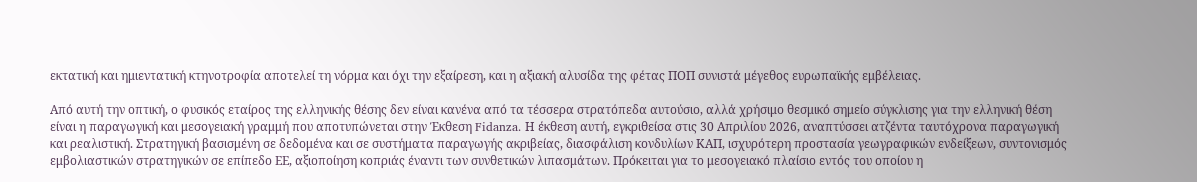εκτατική και ημιεντατική κτηνοτροφία αποτελεί τη νόρμα και όχι την εξαίρεση, και η αξιακή αλυσίδα της φέτας ΠΟΠ συνιστά μέγεθος ευρωπαϊκής εμβέλειας.

Από αυτή την οπτική, ο φυσικός εταίρος της ελληνικής θέσης δεν είναι κανένα από τα τέσσερα στρατόπεδα αυτούσιο, αλλά χρήσιμο θεσμικό σημείο σύγκλισης για την ελληνική θέση είναι η παραγωγική και μεσογειακή γραμμή που αποτυπώνεται στην Έκθεση Fidanza. Η έκθεση αυτή, εγκριθείσα στις 30 Απριλίου 2026, αναπτύσσει ατζέντα ταυτόχρονα παραγωγική και ρεαλιστική. Στρατηγική βασισμένη σε δεδομένα και σε συστήματα παραγωγής ακριβείας, διασφάλιση κονδυλίων ΚΑΠ, ισχυρότερη προστασία γεωγραφικών ενδείξεων, συντονισμός εμβολιαστικών στρατηγικών σε επίπεδο ΕΕ, αξιοποίηση κοπριάς έναντι των συνθετικών λιπασμάτων. Πρόκειται για το μεσογειακό πλαίσιο εντός του οποίου η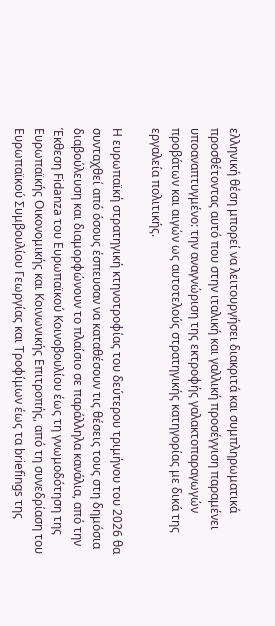ελληνική θέση μπορεί να λειτουργήσει διακριτά και συμπληρωματικά προσθέτοντας αυτό που στην ιταλική και γαλλική προσέγγιση παραμένει υποαναπτυγμένο: την αναγνώριση της εκτροφής γαλακτοπαραγωγών προβάτων και αιγών ως αυτοτελούς στρατηγικής κατηγορίας με δικά της εργαλεία πολιτικής.

Η ευρωπαϊκή στρατηγική κτηνοτροφίας του δεύτερου τριμήνου του 2026 θα συνταχθεί από όσους έσπευσαν να καταθέσουν τις θέσεις τους στη δημόσια διαβούλευση και διαμορφώνουν το πλαίσιο σε παράλληλα κανάλια, από την Έκθεση Fidanza του Ευρωπαϊκού Κοινοβουλίου έως τη γνωμοδότηση της Ευρωπαϊκής Οικονομικής και Κοινωνικής Επιτροπής, από τη συνεδρίαση του Ευρωπαϊκού Συμβουλίου Γεωργίας και Τροφίμων έως τα briefings της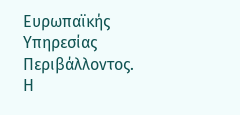Ευρωπαϊκής Υπηρεσίας Περιβάλλοντος. Η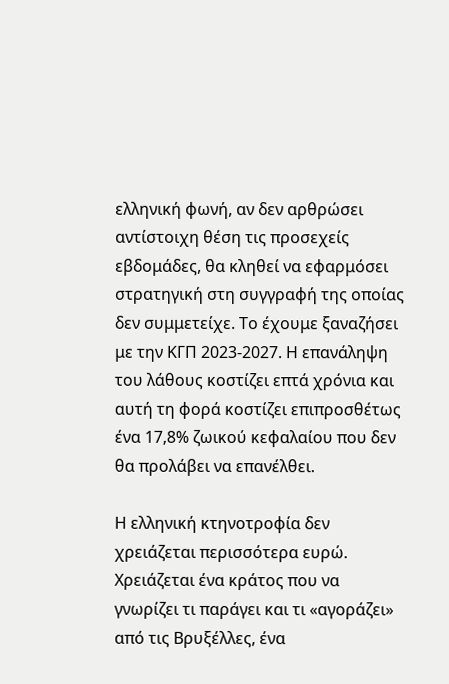ελληνική φωνή, αν δεν αρθρώσει αντίστοιχη θέση τις προσεχείς εβδομάδες, θα κληθεί να εφαρμόσει στρατηγική στη συγγραφή της οποίας δεν συμμετείχε. Το έχουμε ξαναζήσει με την ΚΓΠ 2023-2027. Η επανάληψη του λάθους κοστίζει επτά χρόνια και αυτή τη φορά κοστίζει επιπροσθέτως ένα 17,8% ζωικού κεφαλαίου που δεν θα προλάβει να επανέλθει.

Η ελληνική κτηνοτροφία δεν χρειάζεται περισσότερα ευρώ. Χρειάζεται ένα κράτος που να γνωρίζει τι παράγει και τι «αγοράζει» από τις Βρυξέλλες, ένα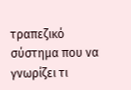τραπεζικό σύστημα που να γνωρίζει τι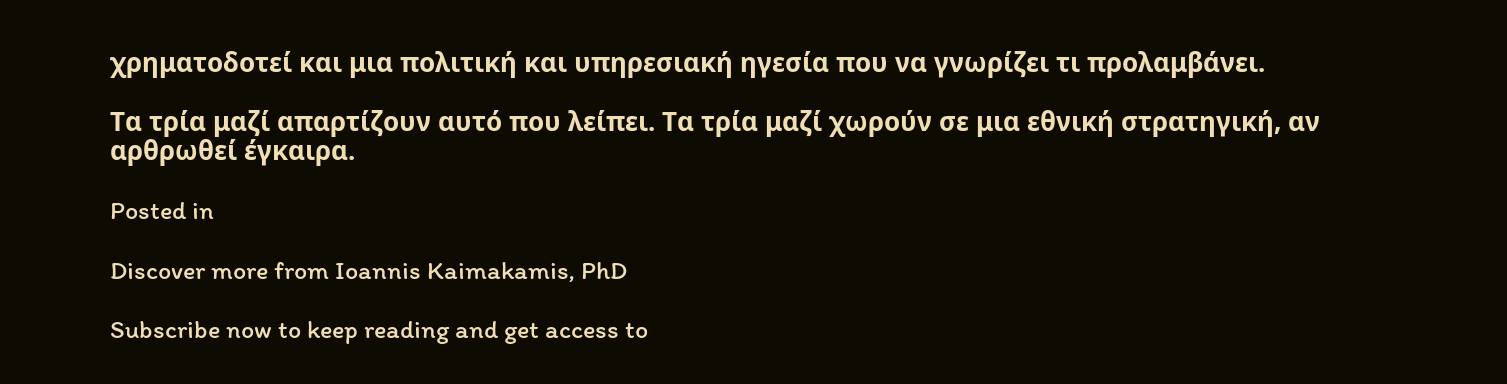χρηματοδοτεί και μια πολιτική και υπηρεσιακή ηγεσία που να γνωρίζει τι προλαμβάνει.

Τα τρία μαζί απαρτίζουν αυτό που λείπει. Τα τρία μαζί χωρούν σε μια εθνική στρατηγική, αν αρθρωθεί έγκαιρα.

Posted in

Discover more from Ioannis Kaimakamis, PhD

Subscribe now to keep reading and get access to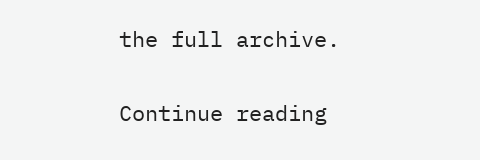the full archive.

Continue reading